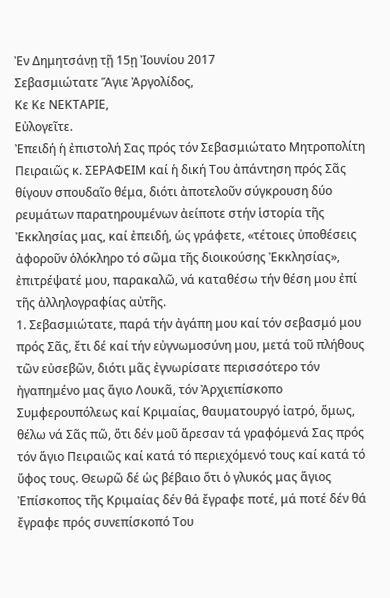Ἐν Δημητσάνῃ τῇ 15ῃ Ἰουνίου 2017
Σεβασμιώτατε Ἅγιε Ἀργολίδος,
Κε Κε ΝΕΚΤΑΡΙΕ,
Εὐλογεῖτε.
Ἐπειδή ἡ ἐπιστολή Σας πρός τόν Σεβασμιώτατο Μητροπολίτη Πειραιῶς κ. ΣΕΡΑΦΕΙΜ καί ἡ δική Του ἀπάντηση πρός Σᾶς θίγουν σπουδαῖο θέμα, διότι ἀποτελοῦν σύγκρουση δύο ρευμάτων παρατηρουμένων ἀείποτε στήν ἱστορία τῆς Ἐκκλησίας μας, καί ἐπειδή, ὡς γράφετε, «τέτοιες ὑποθέσεις ἀφοροῦν ὁλόκληρο τό σῶμα τῆς διοικούσης Ἐκκλησίας», ἐπιτρέψατέ μου, παρακαλῶ, νά καταθέσω τήν θέση μου ἐπί τῆς ἀλληλογραφίας αὐτῆς.
1. Σεβασμιώτατε, παρά τήν ἀγάπη μου καί τόν σεβασμό μου πρός Σᾶς, ἔτι δέ καί τήν εὐγνωμοσύνη μου, μετά τοῦ πλήθους τῶν εὐσεβῶν, διότι μᾶς ἐγνωρίσατε περισσότερο τόν ἠγαπημένο μας ἅγιο Λουκᾶ, τόν Ἀρχιεπίσκοπο Συμφερουπόλεως καί Κριμαίας, θαυματουργό ἰατρό, ὅμως, θέλω νά Σᾶς πῶ, ὅτι δέν μοῦ ἄρεσαν τά γραφόμενά Σας πρός τόν ἅγιο Πειραιῶς καί κατά τό περιεχόμενό τους καί κατά τό ὕφος τους. Θεωρῶ δέ ὡς βέβαιο ὅτι ὁ γλυκός μας ἅγιος Ἐπίσκοπος τῆς Κριμαίας δέν θά ἔγραφε ποτέ, μά ποτέ δέν θά ἔγραφε πρός συνεπίσκοπό Του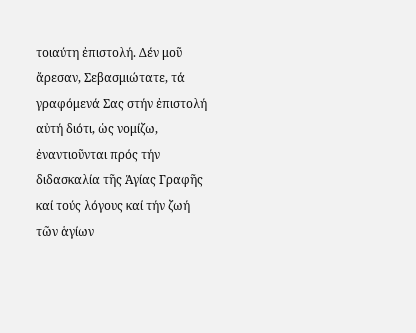τοιαύτη ἐπιστολή. Δέν μοῦ ἄρεσαν, Σεβασμιώτατε, τά γραφόμενά Σας στήν ἐπιστολή αὐτή διότι, ὡς νομίζω, ἐναντιοῦνται πρός τήν διδασκαλία τῆς Ἁγίας Γραφῆς καί τούς λόγους καί τήν ζωή τῶν ἁγίων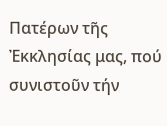Πατέρων τῆς Ἐκκλησίας μας, πού συνιστοῦν τήν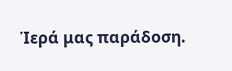Ἱερά μας παράδοση.